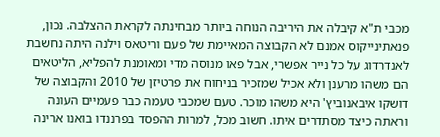מכבי ת"א קיבלה את היריבה הנוחה ביותר מבחינתה לקראת ההצלבה. נכון, פנאתינייקוס אמנם לא הקבוצה המאיימת של פעם וריטאס וילנה היתה נחשבת לאנדרדוג על כל נייר אפשרי, אבל פאו מנוסה מדי ומאומנת להפליא, הליטאים הם משהו מרענן ולא אכיל שמזכיר בניחוח את פרטיזן של 2010 והקבוצה של דושקו איבאנוביץ' היא משהו מוכר. טעם שמכבי טעמה כבר פעמיים העונה וראתה כיצד מסתדרים איתו. חשוב מכל, למרות ההפסד בפרננדו בואנו ארינה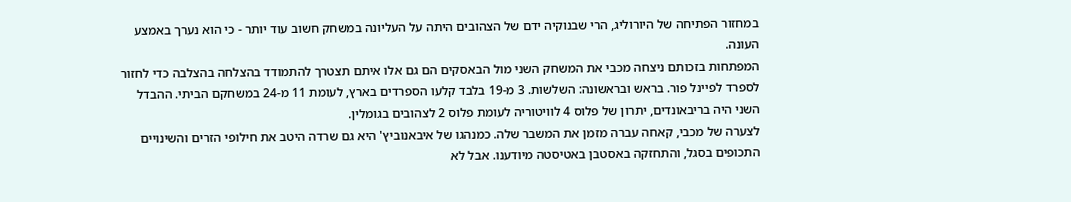במחזור הפתיחה של היורוליג, הרי שבנוקיה ידם של הצהובים היתה על העליונה במשחק חשוב עוד יותר - כי הוא נערך באמצע העונה.
המפתחות בזכותם ניצחה מכבי את המשחק השני מול הבאסקים הם גם אלו איתם תצטרך להתמודד בהצלחה בהצלבה כדי לחזור לספרד לפיינל פור. בראש ובראשונה: השלשות. 3 מ-19 בלבד קלעו הספרדים בארץ, לעומת 11 מ-24 במשחקם הביתי. ההבדל השני היה בריבאונדים, יתרון של פלוס 4 לוויטוריה לעומת פלוס 2 לצהובים בגומלין.
לצערה של מכבי, קאחה עברה מזמן את המשבר שלה. כמנהגו של איבאנוביץ' היא גם שרדה היטב את חילופי הזרים והשינויים התכופים בסגל, והתחזקה באסטבן באטיסטה מיודענו. אבל לא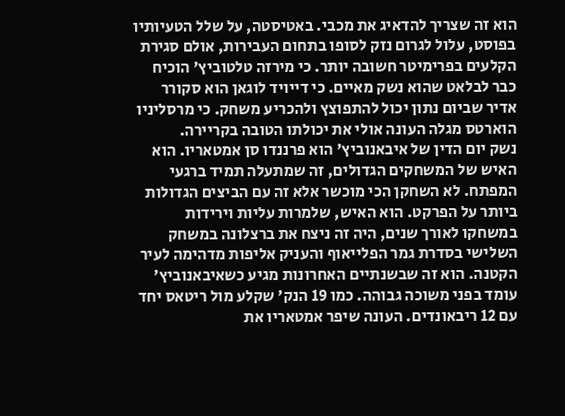הוא זה שצריך להדאיג את מכבי. באטיסטה, על שלל הטעיותיו בפוסט, עלול לגרום נזק לסופו בתחום העבירות, אולם סגירת הקלעים בפרימיטר חשובה יותר. כי מירזה טלטוביץ' הוכיח כבר לבלאט שהוא נשק מאיים. כי דייויד לוגאן הוא סקורר אדיר שביום נתון יכול להתפוצץ ולהכריע משחק. כי מרסליניו הוארטס מגלה העונה אולי את יכולתו הטובה בקריירה.
נשק יום הדין של איבאנוביץ' הוא פרננדו סן אמטאריו. הוא האיש של המשחקים הגדולים, זה שמתעלה תמיד ברגעי המפתח. לא השחקן הכי מוכשר אלא זה עם הביצים הגדולות ביותר על הפרקט. הוא האיש, שלמרות עליות וירידות במשחקו לאורך שנים, היה זה ניצח את ברצלונה במשחק השלישי בסדרת גמר הפלייאוף והעניק אליפות מדהימה לעיר הקטנה. הוא זה שבשנתיים האחרונות מגיע כשאיבאנוביץ' עומד בפני משוכה גבוהה. כמו 19 הנק' שקלע מול ריטאס יחד עם 12 ריבאונדים. העונה שיפר אמטאריו את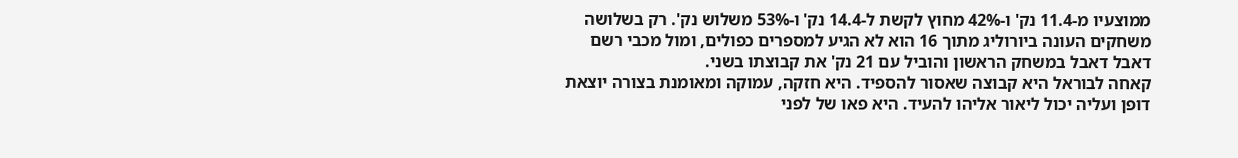ממוצעיו מ-11.4 נק' ו-42% מחוץ לקשת ל-14.4 נק' ו-53% משלוש נק'. רק בשלושה משחקים העונה ביורוליג מתוך 16 הוא לא הגיע למספרים כפולים, ומול מכבי רשם דאבל דאבל במשחק הראשון והוביל עם 21 נק' את קבוצתו בשני.
קאחה לבוראל היא קבוצה שאסור להספיד. היא חזקה, עמוקה ומאומנת בצורה יוצאת דופן ועליה יכול ליאור אליהו להעיד. היא פאו של לפני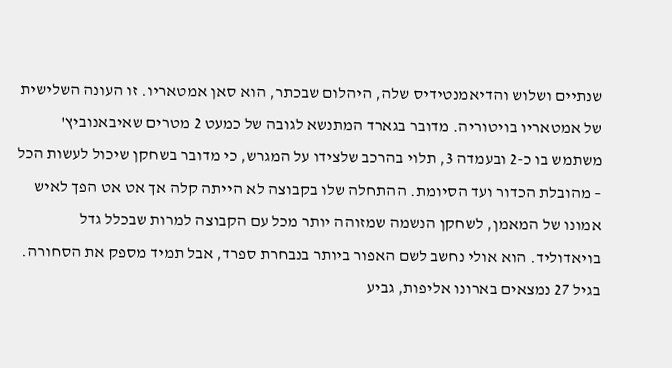שנתיים ושלוש והדיאמנטידיס שלה, היהלום שבכתר, הוא סאן אמטאריו. זו העונה השלישית של אמטאריו בויטוריה. מדובר בגארד המתנשא לגובה של כמעט 2 מטרים שאיבאנוביץ' משתמש בו כ-2 ובעמדה 3, תלוי בהרכב שלצידו על המגרש, כי מדובר בשחקן שיכול לעשות הכל – מהובלת הכדור ועד הסיומת. ההתחלה שלו בקבוצה לא הייתה קלה אך אט אט הפך לאיש אמונו של המאמן, לשחקן הנשמה שמזוהה יותר מכל עם הקבוצה למרות שבכלל גדל בויאדוליד. הוא אולי נחשב לשם האפור ביותר בנבחרת ספרד, אבל תמיד מספק את הסחורה. בגיל 27 נמצאים בארונו אליפות, גביע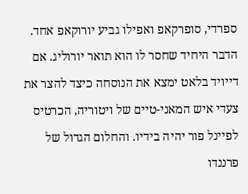ספרדי, סופרקאפ ואפילו גביע יורוקאפ אחד. הדבר היחיד שחסר לו הוא תואר יורוליג. אם דייויד בלאט ימצא את הנוסחה כיצד להצר את צעדי איש המאני-טיים של ויטוריה, הכרטיס לפיינל פור יהיה בידיו. והחלום הגדול של פרננדו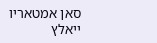סאן אמטאריו ייאלץ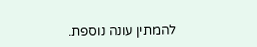להמתין עונה נוספת.